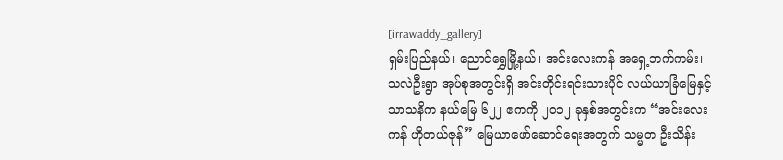[irrawaddy_gallery]
ရှမ်းပြည်နယ်၊ ညောင်ရွှေမြို့နယ်၊ အင်းလေးကန် အရှေ့ဘက်ကမ်း၊ သလဲဦးရွာ အုပ်စုအတွင်းရှိ အင်းတိုင်းရင်းသားပိုင် လယ်ယာခြံမြေနှင့် သာသနိက နယ်မြေ ၆၂၂ ဧကကို ၂၀၁၂ ခုနှစ်အတွင်းက “အင်းလေးကန် ဟိုတယ်ဇုန်” မြေယာဖော်ဆောင်ရေးအတွက် သမ္မတ ဦးသိန်း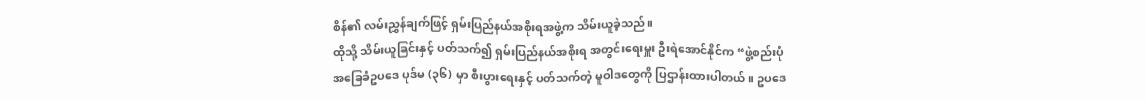စိန်၏ လမ်းညွှန်ချက်ဖြင့် ရှမ်းပြည်နယ်အစိုးရအဖွဲ့က သိမ်းယူခဲ့သည်။
ထိုသို့ သိမ်းယူခြင်းနှင့် ပတ်သက်၍ ရှမ်းပြည်နယ်အစိုးရ အတွင်းရေးမှူး ဦးရဲအောင်နိုင်က “ဖွဲ့စည်းပုံ အခြေခံဥပဒေ ပုဒ်မ (၃၆) မှာ စီးပွားရေးနှင့် ပတ်သက်တဲ့ မူဝါဒတွေကို ပြဌာန်းထားပါတယ်။ ဥပဒေ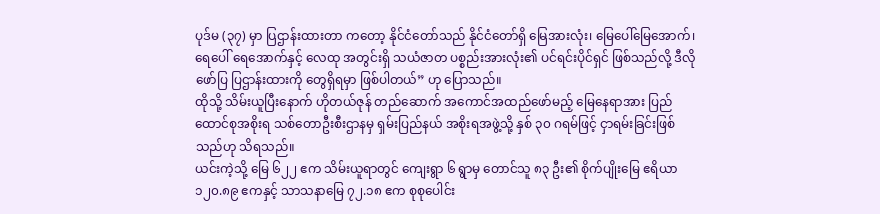ပုဒ်မ (၃၇) မှာ ပြဌာန်းထားတာ ကတော့ နိုင်ငံတော်သည် နိုင်ငံတော်ရှိ မြေအားလုံး၊ မြေပေါ်မြေအောက်၊ ရေပေါ် ရေအောက်နှင့် လေထု အတွင်းရှိ သယံဇာတ ပစ္စည်းအားလုံး၏ ပင်ရင်းပိုင်ရှင် ဖြစ်သည်လို့ ဒီလို ဖော်ပြ ပြဌာန်းထားကို တွေရှိရမှာ ဖြစ်ပါတယ်” ဟု ပြောသည်။
ထိုသို့ သိမ်းယူပြီးနောက် ဟိုတယ်ဇုန် တည်ဆောက် အကောင်အထည်ဖော်မည့် မြေနေရာအား ပြည်ထောင်စုအစိုးရ သစ်တောဦးစီးဌာနမှ ရှမ်းပြည်နယ် အစိုးရအဖွဲ့သို့ နှစ် ၃၀ ဂရမ်ဖြင့် ငှာရမ်းခြင်းဖြစ်သည်ဟု သိရသည်။
ယင်းကဲ့သို့ မြေ ၆၂၂ ဧက သိမ်းယူရာတွင် ကျေးရွာ ၆ ရွာမှ တောင်သူ ၈၃ ဦး၏ စိုက်ပျိုးမြေ ဧရိယာ ၁၂၀.၈၉ ဧကနှင့် သာသနာမြေ ၇၂.၁၈ ဧက စုစုပေါင်း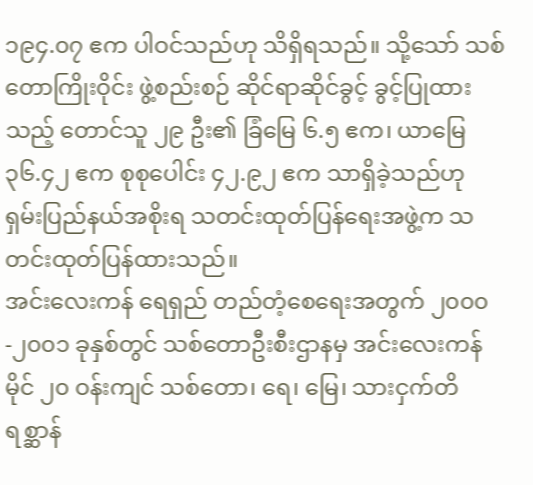၁၉၄.၀၇ ဧက ပါဝင်သည်ဟု သိရှိရသည်။ သို့သော် သစ်တောကြိုးဝိုင်း ဖွဲ့စည်းစဉ် ဆိုင်ရာဆိုင်ခွင့် ခွင့်ပြုထားသည့် တောင်သူ ၂၉ ဦး၏ ခြံမြေ ၆.၅ ဧက၊ ယာမြေ ၃၆.၄၂ ဧက စုစုပေါင်း ၄၂.၉၂ ဧက သာရှိခဲ့သည်ဟု ရှမ်းပြည်နယ်အစိုးရ သတင်းထုတ်ပြန်ရေးအဖွဲ့က သတင်းထုတ်ပြန်ထားသည်။
အင်းလေးကန် ရေရှည် တည်တံ့စေရေးအတွက် ၂၀၀၀-၂၀၀၁ ခုနှစ်တွင် သစ်တောဦးစီးဌာနမှ အင်းလေးကန် မိုင် ၂၀ ဝန်းကျင် သစ်တော၊ ရေ၊ မြေ၊ သားငှက်တိရစ္ဆာန်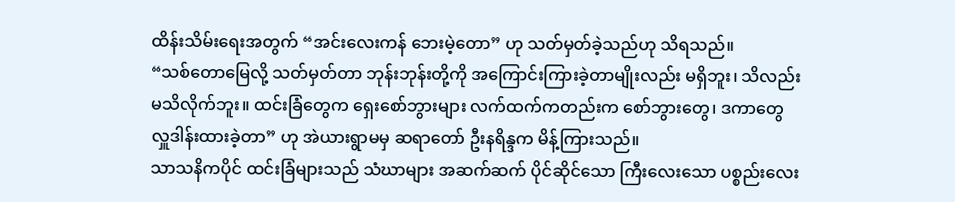ထိန်းသိမ်းရေးအတွက် “အင်းလေးကန် ဘေးမဲ့တော” ဟု သတ်မှတ်ခဲ့သည်ဟု သိရသည်။
“သစ်တောမြေလို့ သတ်မှတ်တာ ဘုန်းဘုန်းတို့ကို အကြောင်းကြားခဲ့တာမျိုးလည်း မရှိဘူး၊ သိလည်း မသိလိုက်ဘူး။ ထင်းခြံတွေက ရှေးစော်ဘွားများ လက်ထက်ကတည်းက စော်ဘွားတွေ၊ ဒကာတွေ လှူဒါန်းထားခဲ့တာ” ဟု အဲယားရွာမမှ ဆရာတော် ဦးနရိန္ဒက မိန့်ကြားသည်။
သာသနိကပိုင် ထင်းခြံများသည် သံဃာများ အဆက်ဆက် ပိုင်ဆိုင်သော ကြီးလေးသော ပစ္စည်းလေး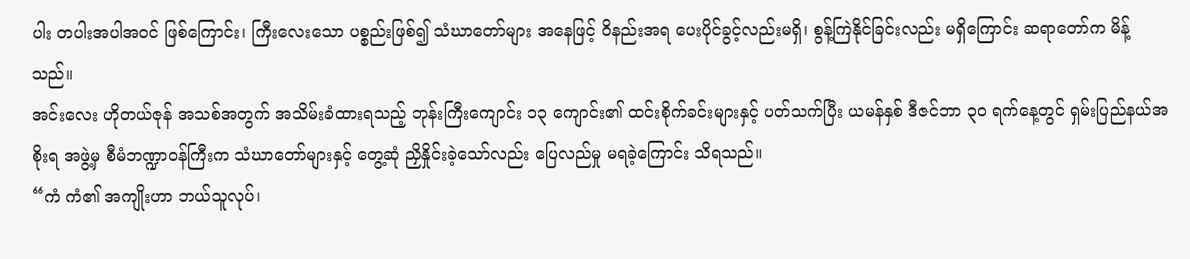ပါး တပါးအပါအဝင် ဖြစ်ကြောင်း၊ ကြီးလေးသော ပစ္စည်းဖြစ်၍ သံဃာတော်များ အနေဖြင့် ဝိနည်းအရ ပေးပိုင်ခွင့်လည်းမရှိ၊ စွန့်ကြဲနိုင်ခြင်းလည်း မရှိကြောင်း ဆရာတော်က မိန့်သည်။
အင်းလေး ဟိုတယ်ဇုန် အသစ်အတွက် အသိမ်းခံထားရသည့် ဘုန်းကြီးကျောင်း ၁၃ ကျောင်း၏ ထင်းစိုက်ခင်းများနှင့် ပတ်သက်ပြီး ယမန်နှစ် ဒီဇင်ဘာ ၃၀ ရက်နေ့တွင် ရှမ်းပြည်နယ်အစိုးရ အဖွဲ့မှ စီမံဘဏ္ဍာဝန်ကြီးက သံဃာတော်များနှင့် တွေ့ဆုံ ညှိနှိုင်းခဲ့သော်လည်း ပြေလည်မှု မရခဲ့ကြောင်း သိရသည်။
“ကံ ကံ၏ အကျိုးဟာ ဘယ်သူလုပ်၊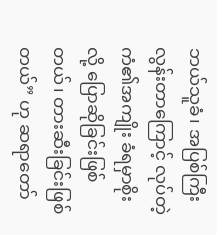ဘယ်သူခံ၊ အပြစ်ကြီး လွန်းတာကြောင့် လုပ်တဲ့ကံ၏အကျိုး ခံရမှာစိုးလို့ ပြောဆိုခြင်းဖြစ်တယ်၊ တားဆီးခြင်းဖြစ်တယ်” ဟု ဆရာတော်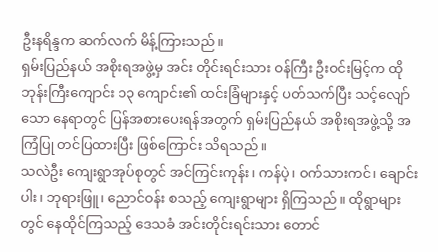ဦးနရိန္ဒက ဆက်လက် မိန့်ကြားသည်။
ရှမ်းပြည်နယ် အစိုးရအဖွဲ့မှ အင်း တိုင်းရင်းသား ဝန်ကြီး ဦးဝင်းမြင့်က ထိုဘုန်းကြီးကျောင်း ၁၃ ကျောင်း၏ ထင်းခြံများနှင့် ပတ်သက်ပြီး သင့်လျော်သော နေရာတွင် ပြန်အစားပေးရန်အတွက် ရှမ်းပြည်နယ် အစိုးရအဖွဲ့သို့ အကြံပြု တင်ပြထားပြီး ဖြစ်ကြောင်း သိရသည်။
သလဲဦး ကျေးရွာအုပ်စုတွင် အင်ကြင်းကုန်း၊ ကန်ပဲ့၊ ဝက်သားကင်၊ ချောင်းပါး၊ ဘုရားဖြူ၊ ညောင်ဝန်း စသည့် ကျေးရွာများ ရှိကြသည်။ ထိုရွာများတွင် နေထိုင်ကြသည့် ဒေသခံ အင်းတိုင်းရင်းသား တောင်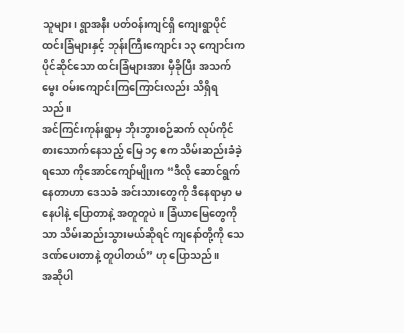သူများ၊ ရွာအနီး ပတ်ဝန်းကျင်ရှိ ကျေးရွာပိုင် ထင်းခြံများနှင့် ဘုန်းကြီးကျောင်း ၁၃ ကျောင်းက ပိုင်ဆိုင်သော ထင်းခြံများအား မှီခိုပြီး အသက်မွေး ဝမ်းကျောင်းကြကြောင်းလည်း သိရှိရသည်။
အင်ကြင်းကုန်းရွာမှ ဘိုးဘွားစဉ်ဆက် လုပ်ကိုင်စားသောက်နေသည့် မြေ ၁၄ ဧက သိမ်းဆည်းခံခဲ့ရသော ကိုအောင်ကျော်မျိုးက “ဒီလို ဆောင်ရွက်နေတာဟာ ဒေသခံ အင်းသားတွေကို ဒီနေရာမှာ မနေပါနဲ့ ပြောတာနဲ့ အတူတူပဲ။ ခြံယာမြေတွေကိုသာ သိမ်းဆည်းသွားမယ်ဆိုရင် ကျနော်တို့ကို သေဒဏ်ပေးတာနဲ့ တူပါတယ်” ဟု ပြောသည်။
အဆိုပါ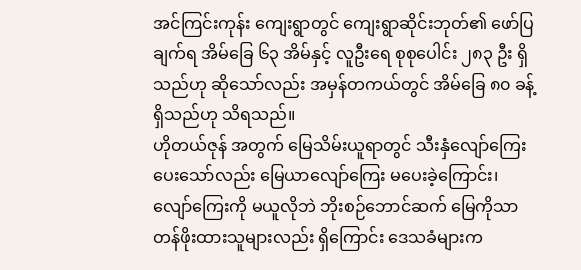အင်ကြင်းကုန်း ကျေးရွာတွင် ကျေးရွာဆိုင်းဘုတ်၏ ဖော်ပြချက်ရ အိမ်ခြေ ၆၃ အိမ်နှင့် လူဦးရေ စုစုပေါင်း ၂၈၃ ဦး ရှိသည်ဟု ဆိုသော်လည်း အမှန်တကယ်တွင် အိမ်ခြေ ၈၀ ခန့် ရှိသည်ဟု သိရသည်။
ဟိုတယ်ဇုန် အတွက် မြေသိမ်းယူရာတွင် သီးနှံလျော်ကြေး ပေးသော်လည်း မြေယာလျော်ကြေး မပေးခဲ့ကြောင်း၊ လျော်ကြေးကို မယူလိုဘဲ ဘိုးစဉ်ဘောင်ဆက် မြေကိုသာ တန်ဖိုးထားသူများလည်း ရှိကြောင်း ဒေသခံများက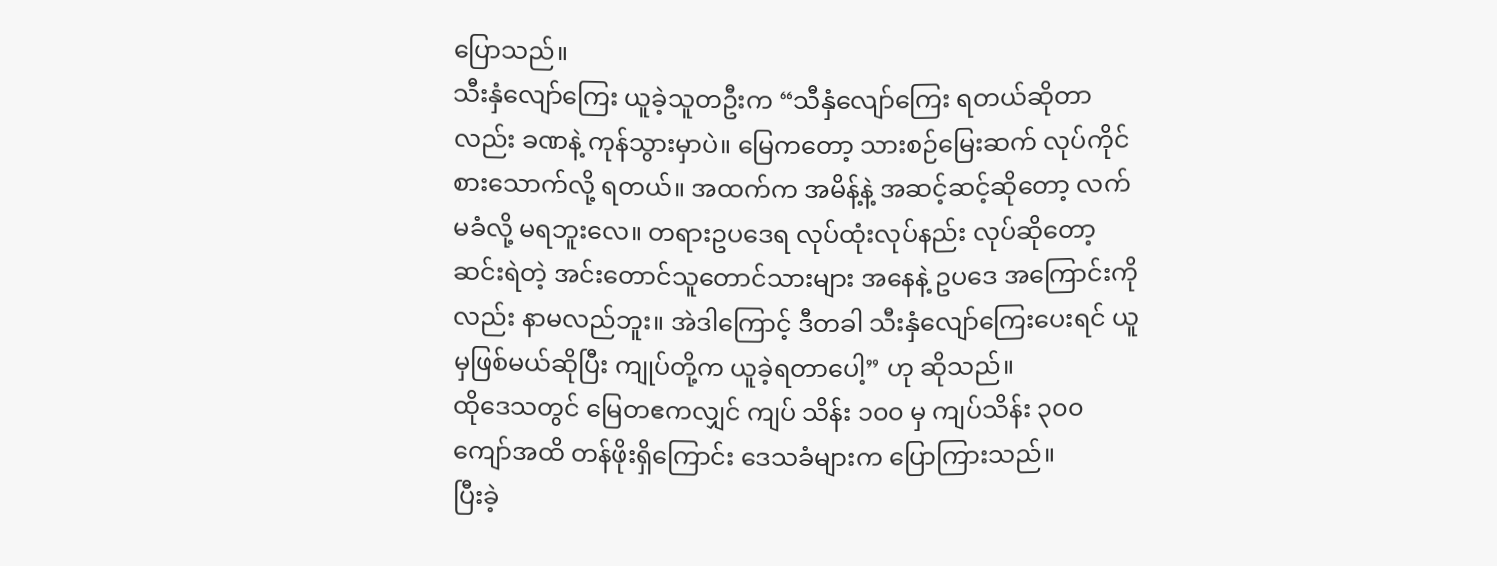ပြောသည်။
သီးနှံလျော်ကြေး ယူခဲ့သူတဦးက “သီနှံလျော်ကြေး ရတယ်ဆိုတာလည်း ခဏနဲ့ ကုန်သွားမှာပဲ။ မြေကတော့ သားစဉ်မြေးဆက် လုပ်ကိုင် စားသောက်လို့ ရတယ်။ အထက်က အမိန့်နဲ့ အဆင့်ဆင့်ဆိုတော့ လက်မခံလို့ မရဘူးလေ။ တရားဥပဒေရ လုပ်ထုံးလုပ်နည်း လုပ်ဆိုတော့ ဆင်းရဲတဲ့ အင်းတောင်သူတောင်သားများ အနေနဲ့ ဥပဒေ အကြောင်းကိုလည်း နာမလည်ဘူး။ အဲဒါကြောင့် ဒီတခါ သီးနှံလျော်ကြေးပေးရင် ယူမှဖြစ်မယ်ဆိုပြီး ကျုပ်တို့က ယူခဲ့ရတာပေါ့” ဟု ဆိုသည်။
ထိုဒေသတွင် မြေတဧကလျှင် ကျပ် သိန်း ၁၀၀ မှ ကျပ်သိန်း ၃၀၀ ကျော်အထိ တန်ဖိုးရှိကြောင်း ဒေသခံများက ပြောကြားသည်။
ပြီးခဲ့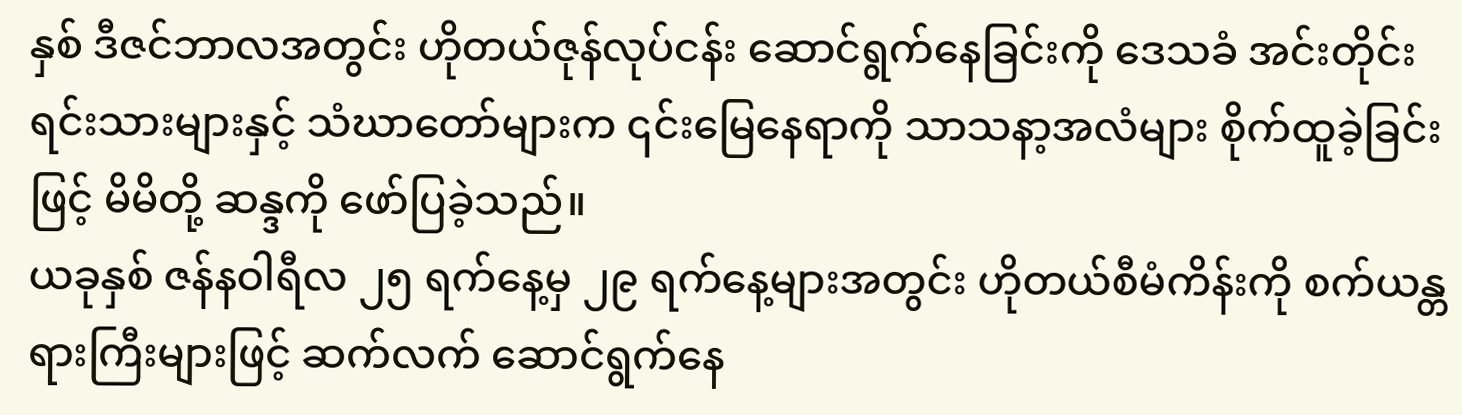နှစ် ဒီဇင်ဘာလအတွင်း ဟိုတယ်ဇုန်လုပ်ငန်း ဆောင်ရွက်နေခြင်းကို ဒေသခံ အင်းတိုင်းရင်းသားများနှင့် သံဃာတော်များက ၎င်းမြေနေရာကို သာသနာ့အလံများ စိုက်ထူခဲ့ခြင်းဖြင့် မိမိတို့ ဆန္ဒကို ဖော်ပြခဲ့သည်။
ယခုနှစ် ဇန်နဝါရီလ ၂၅ ရက်နေ့မှ ၂၉ ရက်နေ့များအတွင်း ဟိုတယ်စီမံကိန်းကို စက်ယန္တရားကြီးများဖြင့် ဆက်လက် ဆောင်ရွက်နေ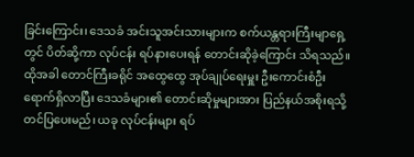ခြင်းကြောင်း၊ ဒေသခံ အင်းသူအင်းသားများက စက်ယန္တရားကြီးမျာရှေ့တွင် ပိတ်ဆို့ကာ လုပ်ငန်း ရပ်နားပေးရန် တောင်းဆိုခဲ့ကြောင်း သိရသည်။
ထိုအခါ တောင်ကြီးခရိုင် အထွေထွေ အုပ်ချုပ်ရေးမှူး ဦးကောင်းစံဦး ရောက်ရှိလာပြီး ဒေသခံများ၏ တောင်းဆိုမှုများအား ပြည်နယ်အစိုးရသို့ တင်ပြပေးမည်၊ ယခု လုပ်ငန်းများ ရပ်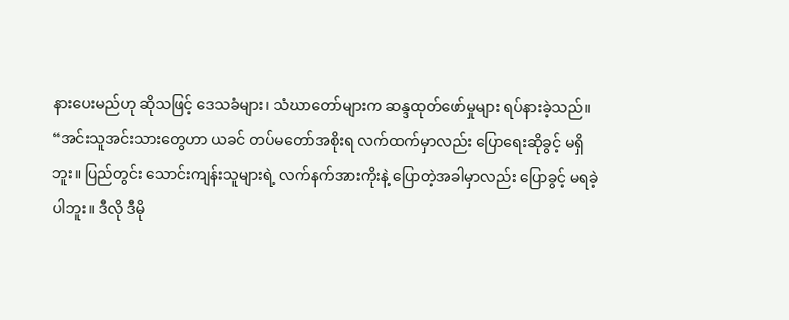နားပေးမည်ဟု ဆိုသဖြင့် ဒေသခံများ၊ သံဃာတော်များက ဆန္ဒထုတ်ဖော်မှုများ ရပ်နားခဲ့သည်။
“အင်းသူအင်းသားတွေဟာ ယခင် တပ်မတော်အစိုးရ လက်ထက်မှာလည်း ပြောရေးဆိုခွင့် မရှိဘူး။ ပြည်တွင်း သောင်းကျန်းသူများရဲ့ လက်နက်အားကိုးနဲ့ ပြောတဲ့အခါမှာလည်း ပြောခွင့် မရခဲ့ပါဘူး။ ဒီလို ဒီမို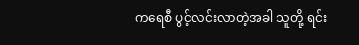ကရေစီ ပွင့်လင်းလာတဲ့အခါ သူတို့ ရင်း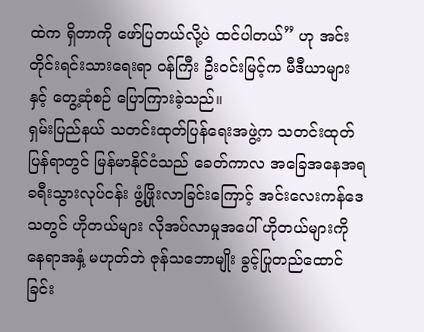ထဲက ရှိတာကို ဖော်ပြတယ်လို့ပဲ ထင်ပါတယ်” ဟု အင်း တိုင်းရင်းသားရေးရာ ဝန်ကြီး ဦးဝင်းမြင့်က မီဒီယာများနှင့် တွေ့ဆုံစဉ် ပြောကြားခဲ့သည်။
ရှမ်းပြည်နယ် သတင်းထုတ်ပြန်ရေးအဖွဲ့က သတင်းထုတ်ပြန်ရာတွင် မြန်မာနိုင်ငံသည် ခေတ်ကာလ အခြေအနေအရ ခရီးသွားလုပ်ငန်း ဖွံ့ဖြိုးလာခြင်းကြောင့် အင်းလေးကန်ဒေသတွင် ဟိုတယ်များ လိုအပ်လာမှုအပေါ် ဟိုတယ်များကို နေရာအနှံ့ မဟုတ်ဘဲ ဇုန်သဘောမျိုး ခွင့်ပြုတည်ထောင်ခြင်း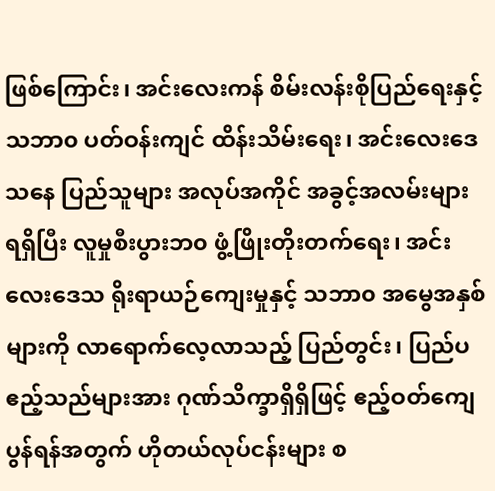ဖြစ်ကြောင်း၊ အင်းလေးကန် စိမ်းလန်းစိုပြည်ရေးနှင့် သဘာ၀ ပတ်ဝန်းကျင် ထိန်းသိမ်းရေး၊ အင်းလေးဒေသနေ ပြည်သူများ အလုပ်အကိုင် အခွင့်အလမ်းများ ရရှိပြီး လူမှုစီးပွားဘ၀ ဖွံ့ဖြိုးတိုးတက်ရေး၊ အင်းလေးဒေသ ရိုးရာယဉ်ကျေးမှုနှင့် သဘာ၀ အမွေအနှစ်များကို လာရောက်လေ့လာသည့် ပြည်တွင်း၊ ပြည်ပ ဧည့်သည်များအား ဂုဏ်သိက္ခာရှိရှိဖြင့် ဧည့်ဝတ်ကျေပွန်ရန်အတွက် ဟိုတယ်လုပ်ငန်းများ စ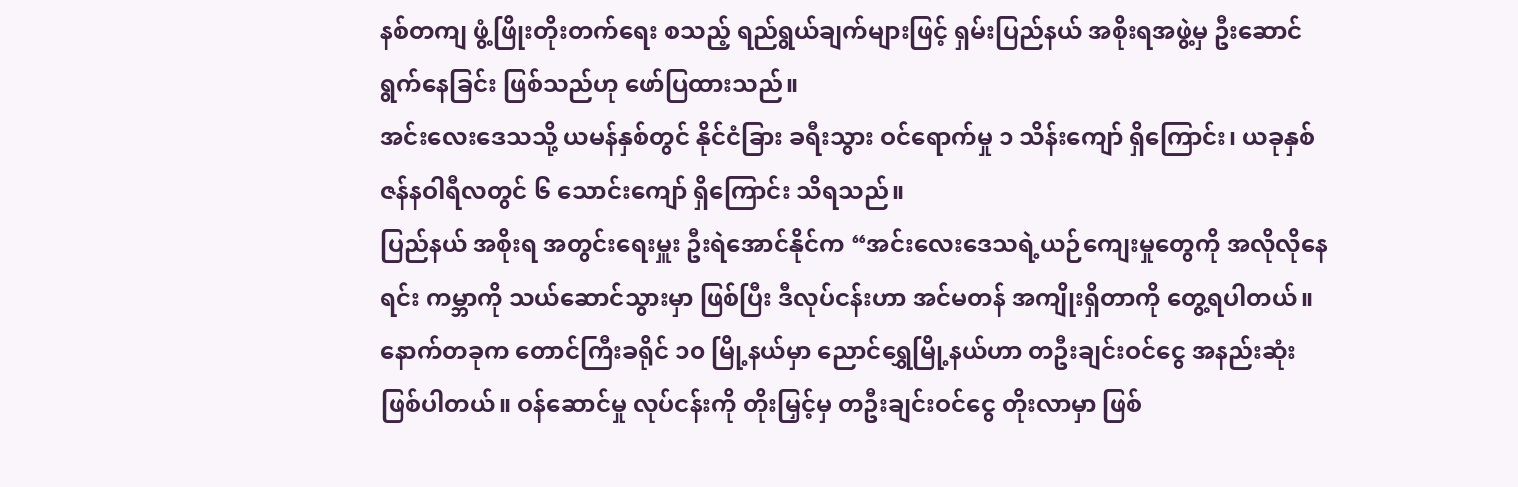နစ်တကျ ဖွံ့ဖြိုးတိုးတက်ရေး စသည့် ရည်ရွယ်ချက်များဖြင့် ရှမ်းပြည်နယ် အစိုးရအဖွဲ့မှ ဦးဆောင်ရွက်နေခြင်း ဖြစ်သည်ဟု ဖော်ပြထားသည်။
အင်းလေးဒေသသို့ ယမန်နှစ်တွင် နိုင်ငံခြား ခရီးသွား ဝင်ရောက်မှု ၁ သိန်းကျော် ရှိကြောင်း၊ ယခုနှစ် ဇန်နဝါရီလတွင် ၆ သောင်းကျော် ရှိကြောင်း သိရသည်။
ပြည်နယ် အစိုးရ အတွင်းရေးမှူး ဦးရဲအောင်နိုင်က “အင်းလေးဒေသရဲ့ယဉ်ကျေးမှုတွေကို အလိုလိုနေရင်း ကမ္ဘာကို သယ်ဆောင်သွားမှာ ဖြစ်ပြီး ဒီလုပ်ငန်းဟာ အင်မတန် အကျိုးရှိတာကို တွေ့ရပါတယ်။ နောက်တခုက တောင်ကြီးခရိုင် ၁၀ မြို့နယ်မှာ ညောင်ရွှေမြို့နယ်ဟာ တဦးချင်းဝင်ငွေ အနည်းဆုံး ဖြစ်ပါတယ်။ ဝန်ဆောင်မှု လုပ်ငန်းကို တိုးမြှင့်မှ တဦးချင်းဝင်ငွေ တိုးလာမှာ ဖြစ်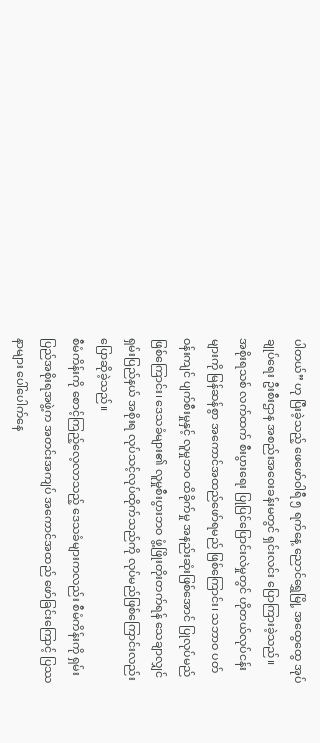ပါတယ်” ဟု ပြီးခဲ့သည့် ဖေဖော်ဝါရီ ၅ ရက်နေ့ ညောင်ရွှေမြို့ အထွေထွေ အုပ်ချုပ်ရေး ဦးစီးဌာန အစည်းအဝေးခန်းမတွင် ရှင်းလင်း ပြောကြားခဲ့သည်။
အစိုးရသစ် လက်ထက် စီးပွားရေး ပြုပြင်ပြောင်းလဲမှုတွင် ဟိုတယ်လုပ်ငန်းများကို မြန်ဆန်စွာ အကောင်အထည်ဖော်ရမည် ဖြစ်ကြောင်း၊ သဘာဝ ပတ်ဝန်းကျင် ပျက်စီးမှုနှင့် လူမှုဘဝ ထိခိုက်မှု အနည်းဆုံးဖြစ်အောင် ပြုလုပ်မည် ဖြစ်ကြောင်း၊ ဒေသခံများ၏ လူမှုစီးပွားဘဝ ဖွံ့ဖြိုးတိုးတက်ရန် သေချာလျှင် ရှမ်းပြည်နယ် အစိုးရ လုပ်သင့်လုပ်ထိုက်သည်ကို လုပ်မည်ဖြစ်ကြောင်းလည်း ပြောဆိုခဲ့သည်။
စီမံကိန်းကို စောင့်ကြည့်လေ့လာသည့် ဒေသခံများကလည်း စီမံကိန်းကို ရှမ်းပြည်အစိုးရအဖွဲ့က အတင်းအကျပ် အကောင်အထည် ဖော်ခြင်းကြောင့် ပြဿနာများ ပေါ်ပေါက်နေ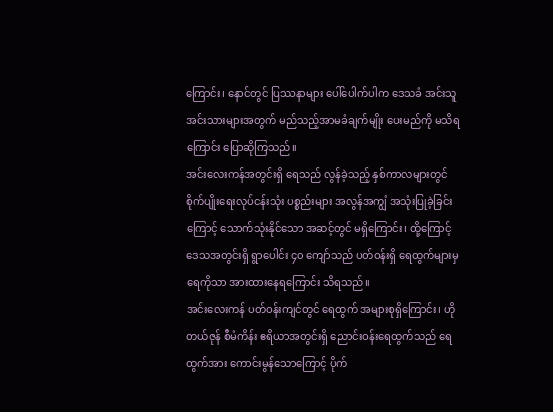ကြောင်း၊ နောင်တွင် ပြဿနာများ ပေါ်ပေါက်ပါက ဒေသခံ အင်းသူအင်းသားများအတွက် မည်သည့်အာမခံချက်မျိုး ပေးမည်ကို မသိရကြောင်း ပြောဆိုကြသည်။
အင်းလေးကန်အတွင်းရှိ ရေသည် လွန်ခဲ့သည့် နှစ်ကာလများတွင် စိုက်ပျိုးရေးလုပ်ငန်းသုံး ပစ္စည်းများ အလွန်အကျွံ အသုံးပြုခဲ့ခြင်းကြောင့် သောက်သုံးနိုင်သော အဆင့်တွင် မရှိကြောင်း၊ ထို့ကြောင့် ဒေသအတွင်းရှိ ရွာပေါင်း ၄၀ ကျော်သည် ပတ်ဝန်းရှိ ရေထွက်များမှ ရေကိုသာ အားထားနေရကြောင်း သိရသည်။
အင်းလေးကန် ပတ်ဝန်းကျင်တွင် ရေထွက် အများစုရှိကြောင်း၊ ဟိုတယ်ဇုန် စီမံကိန်း ဧရိယာအတွင်းရှိ ညောင်းဝန်းရေထွက်သည် ရေထွက်အား ကောင်းမွန်သောကြောင့် ပိုက်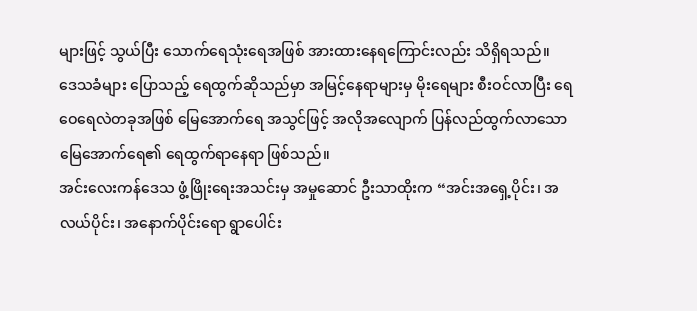များဖြင့် သွယ်ပြီး သောက်ရေသုံးရေအဖြစ် အားထားနေရကြောင်းလည်း သိရှိရသည်။
ဒေသခံများ ပြောသည့် ရေထွက်ဆိုသည်မှာ အမြင့်နေရာများမှ မိုးရေများ စီးဝင်လာပြီး ရေဝေရေလဲတခုအဖြစ် မြေအောက်ရေ အသွင်ဖြင့် အလိုအလျောက် ပြန်လည်ထွက်လာသော မြေအောက်ရေ၏ ရေထွက်ရာနေရာ ဖြစ်သည်။
အင်းလေးကန်ဒေသ ဖွံ့ဖြိုးရေးအသင်းမှ အမှုဆောင် ဦးသာထိုးက “အင်းအရှေ့ပိုင်း၊ အလယ်ပိုင်း၊ အနောက်ပိုင်းရော ရွာပေါင်း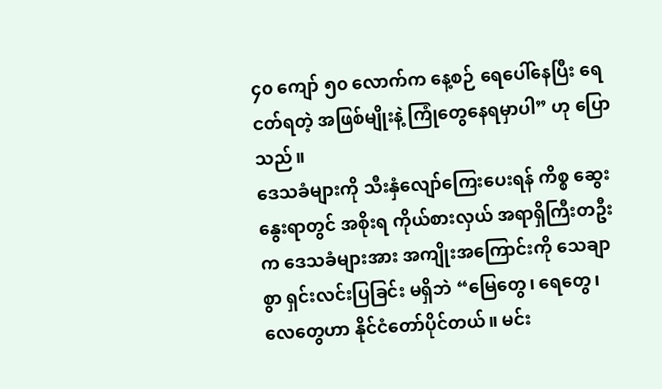၄၀ ကျော် ၅၀ လောက်က နေ့စဉ် ရေပေါ်နေပြီး ရေငတ်ရတဲ့ အဖြစ်မျိုးနဲ့ ကြုံတွေနေရမှာပါ” ဟု ပြောသည်။
ဒေသခံများကို သီးနှံလျော်ကြေးပေးရန် ကိစ္စ ဆွေးနွေးရာတွင် အစိုးရ ကိုယ်စားလှယ် အရာရှိကြီးတဦးက ဒေသခံများအား အကျိုးအကြောင်းကို သေချာစွာ ရှင်းလင်းပြခြင်း မရှိဘဲ “မြေတွေ၊ ရေတွေ၊ လေတွေဟာ နိုင်ငံတော်ပိုင်တယ်။ မင်း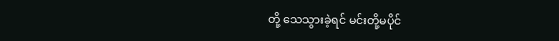တို့ သေသွားခဲ့ရင် မင်းတို့မပိုင်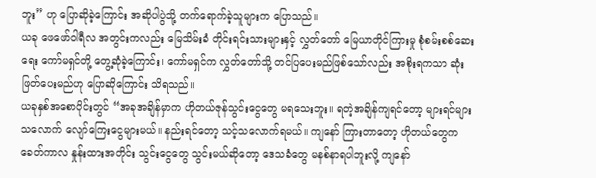ဘူး” ဟု ပြောဆိုခဲ့ကြောင်း အဆိုပါပွဲသို့ တက်ရောက်ခဲ့သူများက ပြောသည်။
ယခု ဖေဖော်ဝါရီလ အတွင်းကလည်း မြေသိမ်းခံ တိုင်းရင်းသားများနှင့် လွှတ်တော် မြေယာတိုင်ကြားမှု စုံစမ်းစစ်ဆေးရေး ကော်မရှင်တို့ တွေ့ဆုံခဲ့ကြောင်း၊ ကော်မရှင်က လွှတ်တော်သို့ တင်ပြပေးမည်ဖြစ်သော်လည်း အစိုးရကသာ ဆုံးဖြတ်ပေးမည်ဟု ပြောဆိုကြောင်း သိရသည်။
ယခုနှစ်အစောပိုင်းတွင် “အခုအချိန်မှာက ဟိုတယ်ဇုန်သွင်းငွေတွေ မရသေးဘူး။ ရတဲ့အချိန်ကျရင်တော့ များရင်များသလောက် လျော်ကြေးငွေများမယ်။ နည်းရင်တော့ သင့်သလောက်ရမယ်။ ကျနော် ကြားတာတော့ ဟိုတယ်တွေက ခေတ်ကာလ နှုန်းထားအတိုင်း သွင်းငွေတွေ သွင်းမယ်ဆိုတော့ ဒေသခံတွေ မနစ်နာရပါဘူးလို့ ကျနော်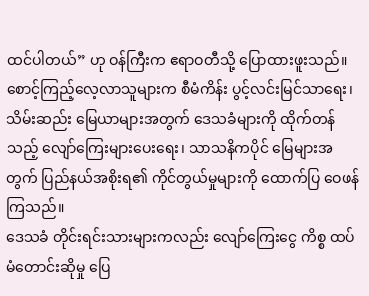ထင်ပါတယ်” ဟု ဝန်ကြီးက ဧရာဝတီသို့ ပြောထားဖူးသည်။
စောင့်ကြည့်လေ့လာသူများက စီမံကိန်း ပွင့်လင်းမြင်သာရေး၊ သိမ်းဆည်း မြေယာများအတွက် ဒေသခံများကို ထိုက်တန်သည့် လျော်ကြေးများပေးရေး၊ သာသနိကပိုင် မြေများအတွက် ပြည်နယ်အစိုးရ၏ ကိုင်တွယ်မှုများကို ထောက်ပြ ဝေဖန်ကြသည်။
ဒေသခံ တိုင်းရင်းသားများကလည်း လျော်ကြေးငွေ ကိစ္စ ထပ်မံတောင်းဆိုမှု ပြေ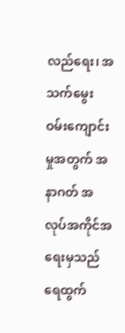လည်ရေး၊ အသက်မွေး ဝမ်းကျောင်းမှုအတွက် အနာဂတ် အလုပ်အကိုင်အရေးမှသည် ရေထွက်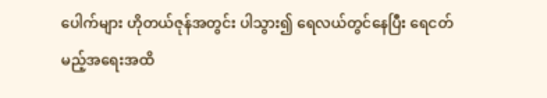ပေါက်များ ဟိုတယ်ဇုန်အတွင်း ပါသွား၍ ရေလယ်တွင်နေပြီး ရေငတ်မည့်အရေးအထိ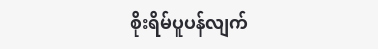စိုးရိမ်ပူပန်လျက်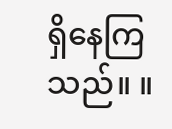ရှိနေကြသည်။ ။